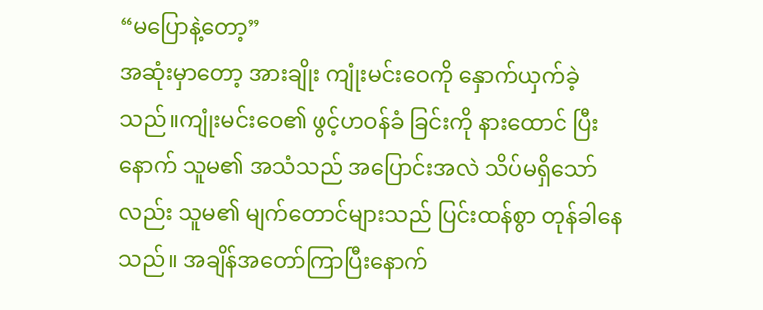“မပြောနဲ့တော့”
အဆုံးမှာတော့ အားချိုး ကျုံးမင်းဝေကို နှောက်ယှက်ခဲ့သည်။ကျုံးမင်းဝေ၏ ဖွင့်ဟဝန်ခံ ခြင်းကို နားထောင် ပြီးနောက် သူမ၏ အသံသည် အပြောင်းအလဲ သိပ်မရှိသော်လည်း သူမ၏ မျက်တောင်များသည် ပြင်းထန်စွာ တုန်ခါနေသည်။ အချိန်အတော်ကြာပြီးနောက်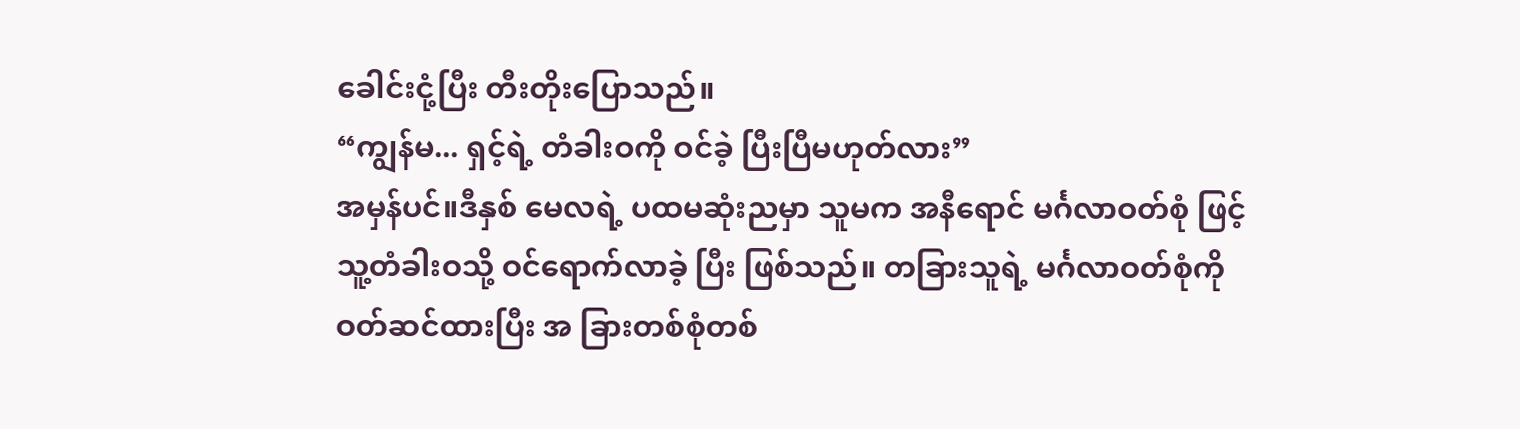ခေါင်းငုံ့ပြီး တီးတိုးပြောသည်။
“ကျွန်မ... ရှင့်ရဲ့ တံခါးဝကို ဝင်ခဲ့ ပြီးပြီမဟုတ်လား”
အမှန်ပင်။ဒီနှစ် မေလရဲ့ ပထမဆုံးညမှာ သူမက အနီရောင် မင်္ဂလာဝတ်စုံ ဖြင့် သူ့တံခါးဝသို့ ဝင်ရောက်လာခဲ့ ပြီး ဖြစ်သည်။ တခြားသူရဲ့ မင်္ဂလာဝတ်စုံကို ဝတ်ဆင်ထားပြီး အ ခြားတစ်စုံတစ်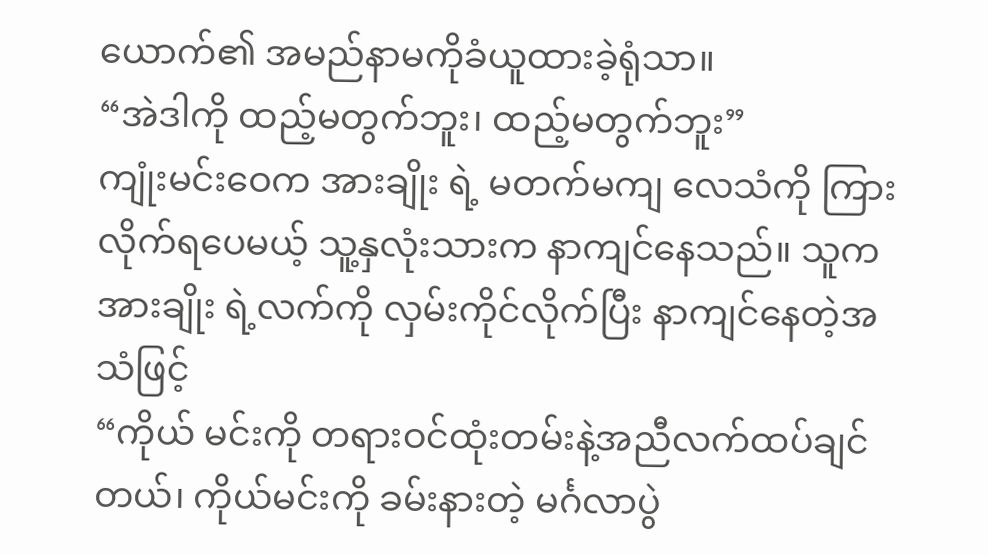ယောက်၏ အမည်နာမကိုခံယူထားခဲ့ရုံသာ။
“အဲဒါကို ထည့်မတွက်ဘူး၊ ထည့်မတွက်ဘူး”
ကျုံးမင်းဝေက အားချိုး ရဲ့ မတက်မကျ လေသံကို ကြားလိုက်ရပေမယ့် သူ့နှလုံးသားက နာကျင်နေသည်။ သူက အားချိုး ရဲ့လက်ကို လှမ်းကိုင်လိုက်ပြီး နာကျင်နေတဲ့အသံဖြင့်
“ကိုယ် မင်းကို တရားဝင်ထုံးတမ်းနဲ့အညီလက်ထပ်ချင်တယ်၊ ကိုယ်မင်းကို ခမ်းနားတဲ့ မင်္ဂလာပွဲ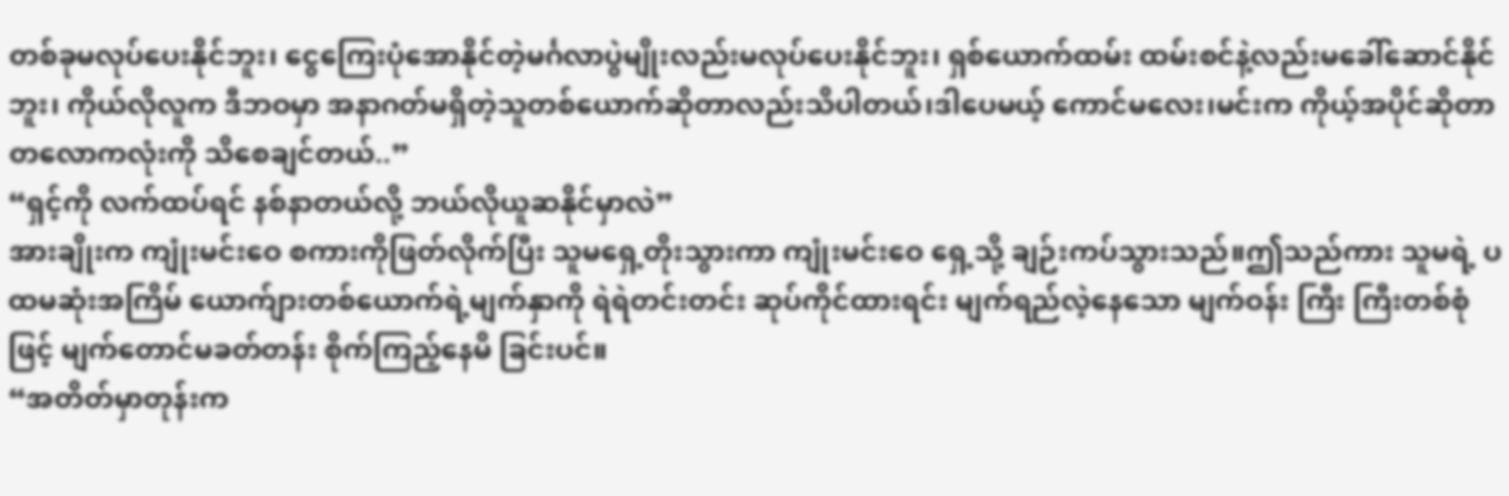တစ်ခုမလုပ်ပေးနိုင်ဘူး၊ ငွေကြေးပုံအောနိုင်တဲ့မင်္ဂလာပွဲမျိုးလည်းမလုပ်ပေးနိုင်ဘူး၊ ရှစ်ယောက်ထမ်း ထမ်းစင်နဲ့လည်းမခေါ်ဆောင်နိုင်ဘူး၊ ကိုယ်လိုလူက ဒီဘဝမှာ အနာဂတ်မရှိတဲ့သူတစ်ယောက်ဆိုတာလည်းသိပါတယ်၊ဒါပေမယ့် ကောင်မလေး၊မင်းက ကိုယ့်အပိုင်ဆိုတာ တလောကလုံးကို သိစေချင်တယ်..”
“ရှင့်ကို လက်ထပ်ရင် နစ်နာတယ်လို့ ဘယ်လိုယူဆနိုင်မှာလဲ”
အားချိုးက ကျုံးမင်းဝေ စကားကိုဖြတ်လိုက်ပြီး သူမရှေ့တိုးသွားကာ ကျုံးမင်းဝေ ရှေ့သို့ ချဉ်းကပ်သွားသည်။ဤသည်ကား သူမရဲ့ ပထမဆုံးအကြိမ် ယောက်ျားတစ်ယောက်ရဲ့မျက်နှာကို ရဲရဲတင်းတင်း ဆုပ်ကိုင်ထားရင်း မျက်ရည်လဲ့နေသော မျက်ဝန်း ကြီး ကြီးတစ်စုံ ဖြင့် မျက်တောင်မခတ်တန်း စိုက်ကြည့်နေမိ ခြင်းပင်။
“အတိတ်မှာတုန်းက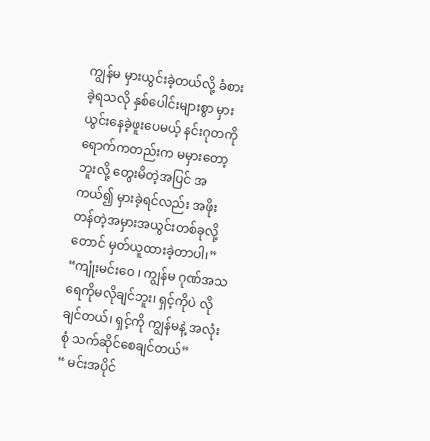ကျွန်မ မှားယွင်းခဲ့တယ်လို့ ခံစားခဲ့ရသလို နှစ်ပေါင်းများစွာ မှားယွင်းနေခဲ့ဖူးပေမယ့် နင်းဂုတကို ရောက်ကတည်းက မမှားတော့ဘူးလို့ တွေးမိတဲ့အပြင် အကယ်၍ မှားခဲ့ရင်လည်း အဖိုးတန်တဲ့အမှားအယွင်းတစ်ခုလို့ တောင် မှတ်ယူထားခဲ့တာပါ၊”
“ကျုံးမင်းဝေ ၊ ကျွန်မ ဂုဏ်အသရေကိုမလိုချင်ဘူး၊ ရှင့်ကိုပဲ လိုချင်တယ်၊ ရှင့်ကို ကျွန်မနဲ့ အလုံးစုံ သက်ဆိုင်စေချင်တယ်”
“ မင်းအပိုင်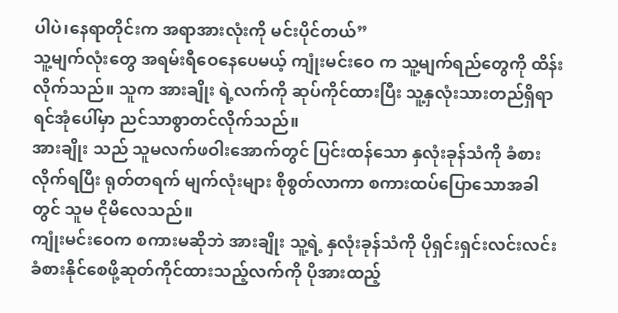ပါပဲ၊နေရာတိုင်းက အရာအားလုံးကို မင်းပိုင်တယ်”
သူ့မျက်လုံးတွေ အရမ်းရီဝေနေပေမယ့် ကျုံးမင်းဝေ က သူ့မျက်ရည်တွေကို ထိန်းလိုက်သည်။ သူက အားချိုး ရဲ့လက်ကို ဆုပ်ကိုင်ထားပြီး သူ့နှလုံးသားတည်ရှိရာ ရင်အုံပေါ်မှာ ညင်သာစွာတင်လိုက်သည်။
အားချိုး သည် သူမလက်ဖဝါးအောက်တွင် ပြင်းထန်သော နှလုံးခုန်သံကို ခံစားလိုက်ရပြီး ရုတ်တရက် မျက်လုံးများ စိုစွတ်လာကာ စကားထပ်ပြောသောအခါတွင် သူမ ငိုမိလေသည်။
ကျုံးမင်းဝေက စကားမဆိုဘဲ အားချိုး သူ့ရဲ့ နှလုံးခုန်သံကို ပိုရှင်းရှင်းလင်းလင်း ခံစားနိုင်စေဖို့ဆုတ်ကိုင်ထားသည့်လက်ကို ပိုအားထည့်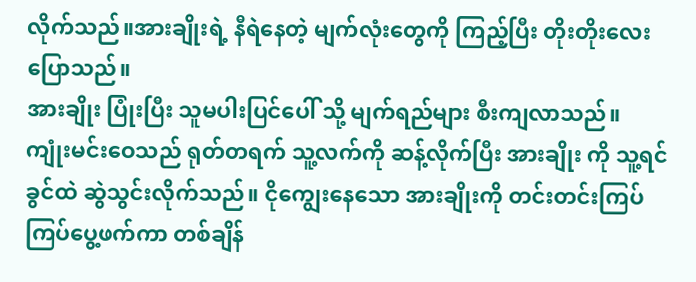လိုက်သည်။အားချိုးရဲ့ နီရဲနေတဲ့ မျက်လုံးတွေကို ကြည့်ပြီး တိုးတိုးလေးပြောသည်။
အားချိုး ပြုံးပြီး သူမပါးပြင်ပေါ် သို့ မျက်ရည်များ စီးကျလာသည်။
ကျုံးမင်းဝေသည် ရုတ်တရက် သူ့လက်ကို ဆန့်လိုက်ပြီး အားချိုး ကို သူ့ရင်ခွင်ထဲ ဆွဲသွင်းလိုက်သည်။ ငိုကျွေးနေသော အားချိုးကို တင်းတင်းကြပ်ကြပ်ပွေ့ဖက်ကာ တစ်ချိန်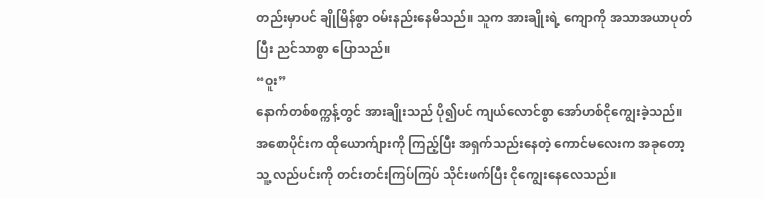တည်းမှာပင် ချိုမြိန်စွာ ဝမ်းနည်းနေမိသည်။ သူက အားချိုးရဲ့ ကျောကို အသာအယာပုတ်ပြီး ညင်သာစွာ ပြောသည်။
“ဝူး”
နောက်တစ်စက္ကန့်တွင် အားချိုးသည် ပို၍ပင် ကျယ်လောင်စွာ အော်ဟစ်ငိုကျွေးခဲ့သည်။ အစောပိုင်းက ထိုယောက်ျားကို ကြည့်ပြီး အရှက်သည်းနေတဲ့ ကောင်မလေးက အခုတော့ သူ့ လည်ပင်းကို တင်းတင်းကြပ်ကြပ် သိုင်းဖက်ပြီး ငိုကျွေးနေလေသည်။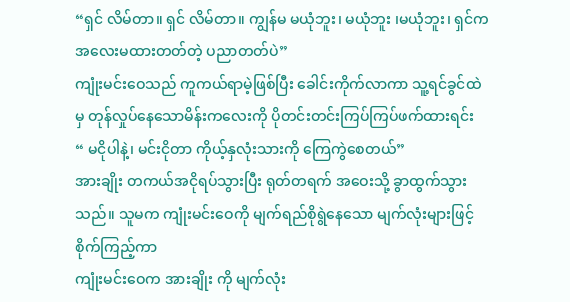“ရှင် လိမ်တာ။ ရှင် လိမ်တာ။ ကျွန်မ မယုံဘူး၊ မယုံဘူး ၊မယုံဘူး၊ ရှင်က အလေးမထားတတ်တဲ့ ပညာတတ်ပဲ”
ကျုံးမင်းဝေသည် ကူကယ်ရာမဲ့ဖြစ်ပြီး ခေါင်းကိုက်လာကာ သူ့ရင်ခွင်ထဲမှ တုန်လှုပ်နေသောမိန်းကလေးကို ပိုတင်းတင်းကြပ်ကြပ်ဖက်ထားရင်း
“ မငိုပါနဲ့၊ မင်းငိုတာ ကိုယ့်နှလုံးသားကို ကြေကွဲစေတယ်”
အားချိုး တကယ်အငိုရပ်သွားပြီး ရုတ်တရက် အဝေးသို့ ခွာထွက်သွားသည်။ သူမက ကျုံးမင်းဝေကို မျက်ရည်စိုရွဲနေသော မျက်လုံးများဖြင့် စိုက်ကြည့်ကာ
ကျုံးမင်းဝေက အားချိုး ကို မျက်လုံး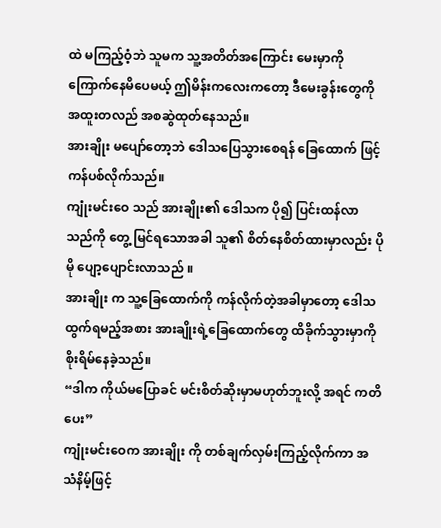ထဲ မကြည့်ဝံ့ဘဲ သူမက သူ့အတိတ်အကြောင်း မေးမှာကို ကြောက်နေမိပေမယ့် ဤမိန်းကလေးကတော့ ဒီမေးခွန်းတွေကို အထူးတလည် အစဆွဲထုတ်နေသည်။
အားချိုး မပျော်တော့ဘဲ ဒေါသပြေသွားစေရန် ခြေထောက် ဖြင့် ကန်ပစ်လိုက်သည်။
ကျုံးမင်းဝေ သည် အားချိုး၏ ဒေါသက ပို၍ ပြင်းထန်လာသည်ကို တွေ့ မြင်ရသောအခါ သူ၏ စိတ်နေစိတ်ထားမှာလည်း ပိုမို ပျော့ပျောင်းလာသည် ။
အားချိုး က သူ့ခြေထောက်ကို ကန်လိုက်တဲ့အခါမှာတော့ ဒေါသထွက်ရမည့်အစား အားချိုးရဲ့ခြေထောက်တွေ ထိခိုက်သွားမှာကို စိုးရိမ်နေခဲ့သည်။
“ဒါက ကိုယ်မပြောခင် မင်းစိတ်ဆိုးမှာမဟုတ်ဘူးလို့ အရင် ကတိပေး”
ကျုံးမင်းဝေက အားချိုး ကို တစ်ချက်လှမ်းကြည့်လိုက်ကာ အသံနိမ့်ဖြင့်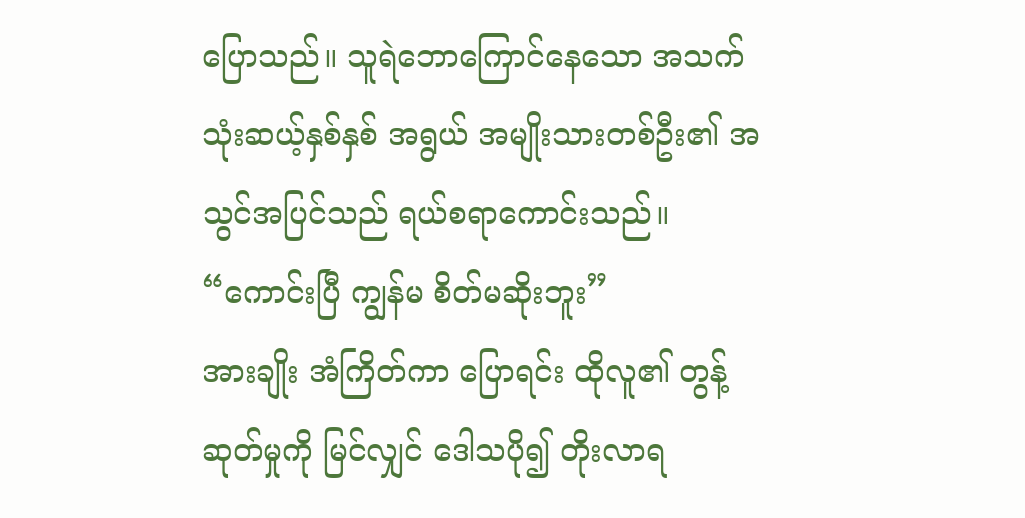ပြောသည်။ သူရဲဘောကြောင်နေသော အသက်သုံးဆယ့်နှစ်နှစ် အရွယ် အမျိုးသားတစ်ဦး၏ အသွင်အပြင်သည် ရယ်စရာကောင်းသည်။
“ကောင်းပြီ ကျွန်မ စိတ်မဆိုးဘူး”
အားချိုး အံကြိတ်ကာ ပြောရင်း ထိုလူ၏ တွန့်ဆုတ်မှုကို မြင်လျှင် ဒေါသပို၍ တိုးလာရ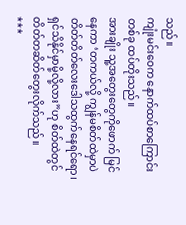သည်။
ကျုံးမင်းဝေက နောက်ထပ်စာကြောင်းတစ်ခု ထပ်တိုးသည်။
အားချိုး သူ့အတွေးတွေကိုဖောက် မြင်နေကာ ‘တကယ်လို့ ကျွန်မစိတ်ထဲမှာပဲ တိတ်တိတ်လေးဒေါသထွက်နေရင်ရော၊ရှင်သိနိုင်မှာမို့လို့လား”ဟု စိတ်ထဲတွင် တိတ်တဆိတ်တွေးလိုက်သည်။
***